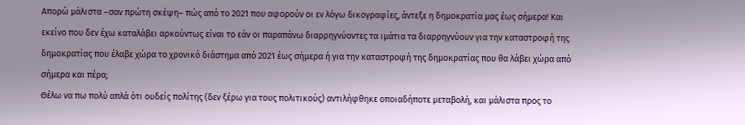Απορώ μάλιστα –σαν πρώτη σκέψη– πώς από το 2021 που αφορούν οι εν λόγω δικογραφίες, άντεξε η δημοκρατία μας έως σήμερα! Και εκείνο που δεν έχω καταλάβει αρκούντως είναι το εάν οι παραπάνω διαρρηγνύοντες τα ιμάτια τα διαρρηγνύουν για την καταστροφή της δημοκρατίας που έλαβε χώρα το χρονικό διάστημα από 2021 έως σήμερα ή για την καταστροφή της δημοκρατίας που θα λάβει χώρα από σήμερα και πέρα;
Θέλω να πω πολύ απλά ότι ουδείς πολίτης (δεν ξέρω για τους πολιτικούς) αντιλήφθηκε οποιαδήποτε μεταβολή, και μάλιστα προς το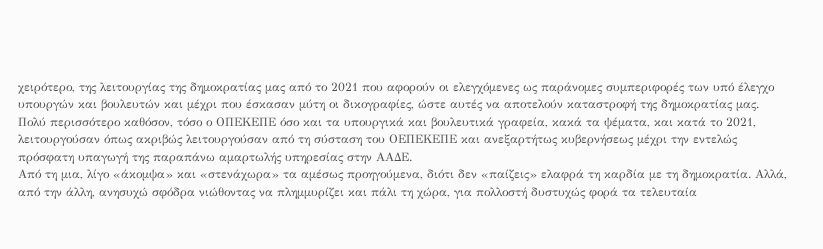χειρότερο, της λειτουργίας της δημοκρατίας μας από το 2021 που αφορούν οι ελεγχόμενες ως παράνομες συμπεριφορές των υπό έλεγχο υπουργών και βουλευτών και μέχρι που έσκασαν μύτη οι δικογραφίες, ώστε αυτές να αποτελούν καταστροφή της δημοκρατίας μας. Πολύ περισσότερο καθόσον, τόσο ο ΟΠΕΚΕΠΕ όσο και τα υπουργικά και βουλευτικά γραφεία, κακά τα ψέματα, και κατά το 2021, λειτουργούσαν όπως ακριβώς λειτουργούσαν από τη σύσταση του ΟΕΠΕΚΕΠΕ και ανεξαρτήτως κυβερνήσεως μέχρι την εντελώς πρόσφατη υπαγωγή της παραπάνω αμαρτωλής υπηρεσίας στην ΑΑΔΕ.
Από τη μια, λίγο «άκομψα» και «στενάχωρα» τα αμέσως προηγούμενα, διότι δεν «παίζεις» ελαφρά τη καρδία με τη δημοκρατία. Αλλά, από την άλλη, ανησυχώ σφόδρα νιώθοντας να πλημμυρίζει και πάλι τη χώρα, για πολλοστή δυστυχώς φορά τα τελευταία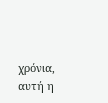χρόνια, αυτή η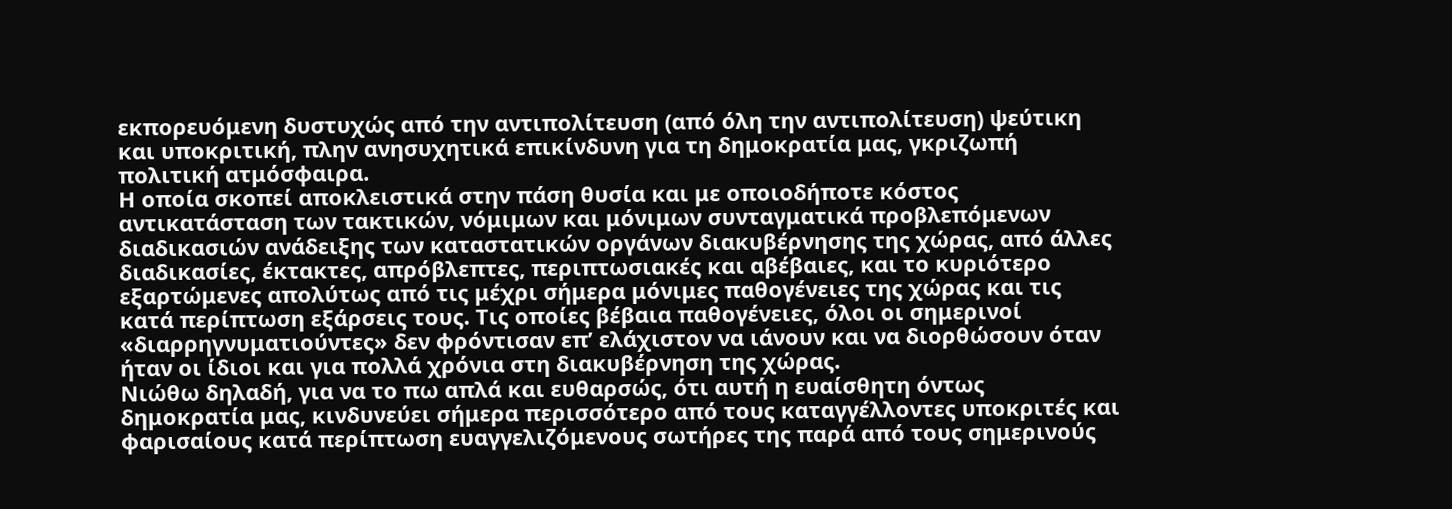εκπορευόμενη δυστυχώς από την αντιπολίτευση (από όλη την αντιπολίτευση) ψεύτικη και υποκριτική, πλην ανησυχητικά επικίνδυνη για τη δημοκρατία μας, γκριζωπή πολιτική ατμόσφαιρα.
Η οποία σκοπεί αποκλειστικά στην πάση θυσία και με οποιοδήποτε κόστος αντικατάσταση των τακτικών, νόμιμων και μόνιμων συνταγματικά προβλεπόμενων διαδικασιών ανάδειξης των καταστατικών οργάνων διακυβέρνησης της χώρας, από άλλες διαδικασίες, έκτακτες, απρόβλεπτες, περιπτωσιακές και αβέβαιες, και το κυριότερο εξαρτώμενες απολύτως από τις μέχρι σήμερα μόνιμες παθογένειες της χώρας και τις κατά περίπτωση εξάρσεις τους. Τις οποίες βέβαια παθογένειες, όλοι οι σημερινοί «διαρρηγνυματιούντες» δεν φρόντισαν επ’ ελάχιστον να ιάνουν και να διορθώσουν όταν ήταν οι ίδιοι και για πολλά χρόνια στη διακυβέρνηση της χώρας.
Νιώθω δηλαδή, για να το πω απλά και ευθαρσώς, ότι αυτή η ευαίσθητη όντως δημοκρατία μας, κινδυνεύει σήμερα περισσότερο από τους καταγγέλλοντες υποκριτές και φαρισαίους κατά περίπτωση ευαγγελιζόμενους σωτήρες της παρά από τους σημερινούς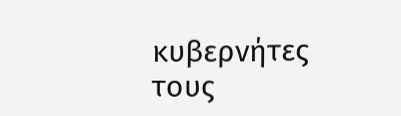κυβερνήτες τους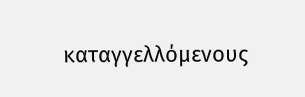καταγγελλόμενους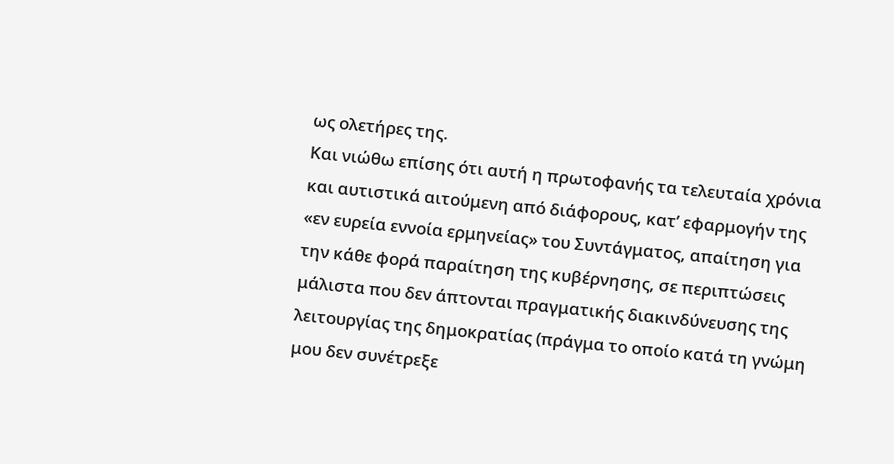ως ολετήρες της.
Και νιώθω επίσης ότι αυτή η πρωτοφανής τα τελευταία χρόνια και αυτιστικά αιτούμενη από διάφορους, κατ’ εφαρμογήν της «εν ευρεία εννοία ερμηνείας» του Συντάγματος, απαίτηση για την κάθε φορά παραίτηση της κυβέρνησης, σε περιπτώσεις μάλιστα που δεν άπτονται πραγματικής διακινδύνευσης της λειτουργίας της δημοκρατίας (πράγμα το οποίο κατά τη γνώμη μου δεν συνέτρεξε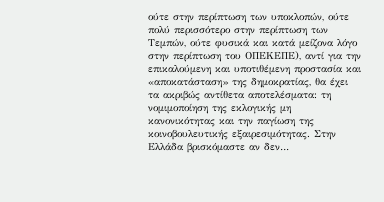ούτε στην περίπτωση των υποκλοπών, ούτε πολύ περισσότερο στην περίπτωση των Τεμπών, ούτε φυσικά και κατά μείζονα λόγο στην περίπτωση του ΟΠΕΚΕΠΕ), αντί για την επικαλούμενη και υποτιθέμενη προστασία και «αποκατάσταση» της δημοκρατίας, θα έχει τα ακριβώς αντίθετα αποτελέσματα: τη νομιμοποίηση της εκλογικής μη κανονικότητας και την παγίωση της κοινοβουλευτικής εξαιρεσιμότητας. Στην Ελλάδα βρισκόμαστε αν δεν…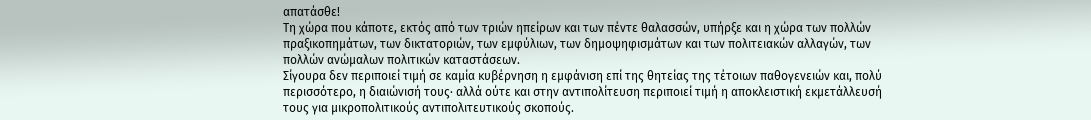απατάσθε!
Τη χώρα που κάποτε, εκτός από των τριών ηπείρων και των πέντε θαλασσών, υπήρξε και η χώρα των πολλών πραξικοπημάτων, των δικτατοριών, των εμφύλιων, των δημοψηφισμάτων και των πολιτειακών αλλαγών, των πολλών ανώμαλων πολιτικών καταστάσεων.
Σίγουρα δεν περιποιεί τιμή σε καμία κυβέρνηση η εμφάνιση επί της θητείας της τέτοιων παθογενειών και, πολύ περισσότερο, η διαιώνισή τους· αλλά ούτε και στην αντιπολίτευση περιποιεί τιμή η αποκλειστική εκμετάλλευσή τους για μικροπολιτικούς αντιπολιτευτικούς σκοπούς.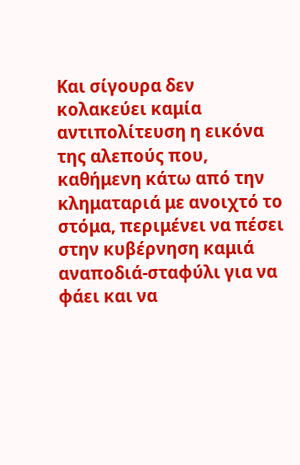Και σίγουρα δεν κολακεύει καμία αντιπολίτευση η εικόνα της αλεπούς που, καθήμενη κάτω από την κληματαριά με ανοιχτό το στόμα, περιμένει να πέσει στην κυβέρνηση καμιά αναποδιά-σταφύλι για να φάει και να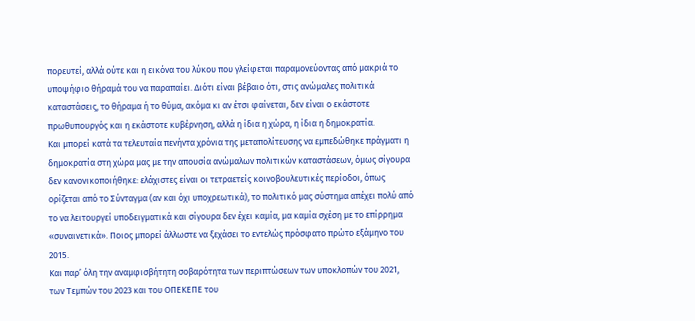πορευτεί, αλλά ούτε και η εικόνα του λύκου που γλείφεται παραμονεύοντας από μακριά το υποψήφιο θήραμά του να παραπαίει. Διότι είναι βέβαιο ότι, στις ανώμαλες πολιτικά καταστάσεις, το θήραμα ή το θύμα, ακόμα κι αν έτσι φαίνεται, δεν είναι ο εκάστοτε πρωθυπουργός και η εκάστοτε κυβέρνηση, αλλά η ίδια η χώρα, η ίδια η δημοκρατία.
Και μπορεί κατά τα τελευταία πενήντα χρόνια της μεταπολίτευσης να εμπεδώθηκε πράγματι η δημοκρατία στη χώρα μας με την απουσία ανώμαλων πολιτικών καταστάσεων, όμως σίγουρα δεν κανονικοποιήθηκε: ελάχιστες είναι οι τετραετείς κοινοβουλευτικές περίοδοι, όπως ορίζεται από το Σύνταγμα (αν και όχι υποχρεωτικά), το πολιτικό μας σύστημα απέχει πολύ από το να λειτουργεί υποδειγματικά και σίγουρα δεν έχει καμία, μα καμία σχέση με το επίρρημα «συναινετικά». Ποιος μπορεί άλλωστε να ξεχάσει το εντελώς πρόσφατο πρώτο εξάμηνο του 2015.
Και παρ’ όλη την αναμφισβήτητη σοβαρότητα των περιπτώσεων των υποκλοπών του 2021, των Τεμπών του 2023 και του ΟΠΕΚΕΠΕ του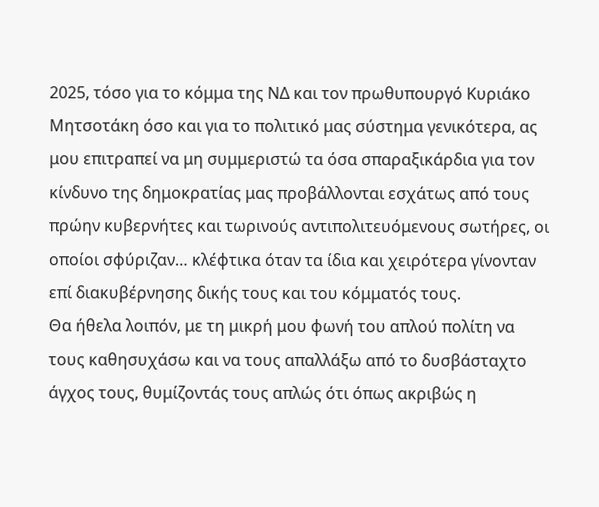2025, τόσο για το κόμμα της ΝΔ και τον πρωθυπουργό Κυριάκο Μητσοτάκη όσο και για το πολιτικό μας σύστημα γενικότερα, ας μου επιτραπεί να μη συμμεριστώ τα όσα σπαραξικάρδια για τον κίνδυνο της δημοκρατίας μας προβάλλονται εσχάτως από τους πρώην κυβερνήτες και τωρινούς αντιπολιτευόμενους σωτήρες, οι οποίοι σφύριζαν… κλέφτικα όταν τα ίδια και χειρότερα γίνονταν επί διακυβέρνησης δικής τους και του κόμματός τους.
Θα ήθελα λοιπόν, με τη μικρή μου φωνή του απλού πολίτη να τους καθησυχάσω και να τους απαλλάξω από το δυσβάσταχτο άγχος τους, θυμίζοντάς τους απλώς ότι όπως ακριβώς η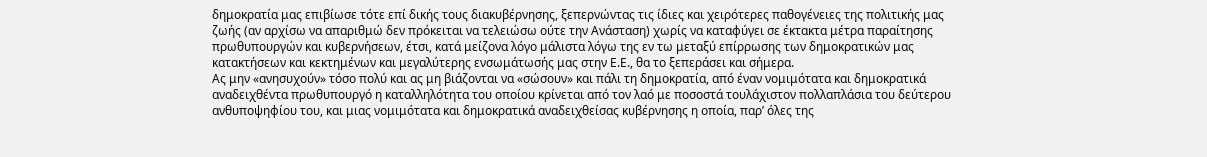δημοκρατία μας επιβίωσε τότε επί δικής τους διακυβέρνησης, ξεπερνώντας τις ίδιες και χειρότερες παθογένειες της πολιτικής μας ζωής (αν αρχίσω να απαριθμώ δεν πρόκειται να τελειώσω ούτε την Ανάσταση) χωρίς να καταφύγει σε έκτακτα μέτρα παραίτησης πρωθυπουργών και κυβερνήσεων, έτσι, κατά μείζονα λόγο μάλιστα λόγω της εν τω μεταξύ επίρρωσης των δημοκρατικών μας κατακτήσεων και κεκτημένων και μεγαλύτερης ενσωμάτωσής μας στην Ε.Ε., θα το ξεπεράσει και σήμερα.
Ας μην «ανησυχούν» τόσο πολύ και ας μη βιάζονται να «σώσουν» και πάλι τη δημοκρατία, από έναν νομιμότατα και δημοκρατικά αναδειχθέντα πρωθυπουργό η καταλληλότητα του οποίου κρίνεται από τον λαό με ποσοστά τουλάχιστον πολλαπλάσια του δεύτερου ανθυποψηφίου του, και μιας νομιμότατα και δημοκρατικά αναδειχθείσας κυβέρνησης η οποία, παρ’ όλες της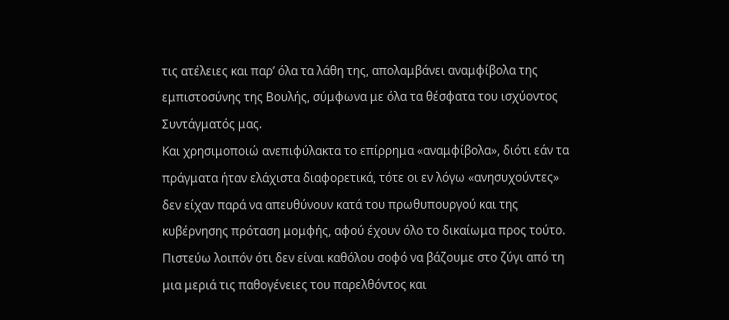τις ατέλειες και παρ’ όλα τα λάθη της, απολαμβάνει αναμφίβολα της εμπιστοσύνης της Βουλής, σύμφωνα με όλα τα θέσφατα του ισχύοντος Συντάγματός μας.
Και χρησιμοποιώ ανεπιφύλακτα το επίρρημα «αναμφίβολα», διότι εάν τα πράγματα ήταν ελάχιστα διαφορετικά, τότε οι εν λόγω «ανησυχούντες» δεν είχαν παρά να απευθύνουν κατά του πρωθυπουργού και της κυβέρνησης πρόταση μομφής, αφού έχουν όλο το δικαίωμα προς τούτο.
Πιστεύω λοιπόν ότι δεν είναι καθόλου σοφό να βάζουμε στο ζύγι από τη μια μεριά τις παθογένειες του παρελθόντος και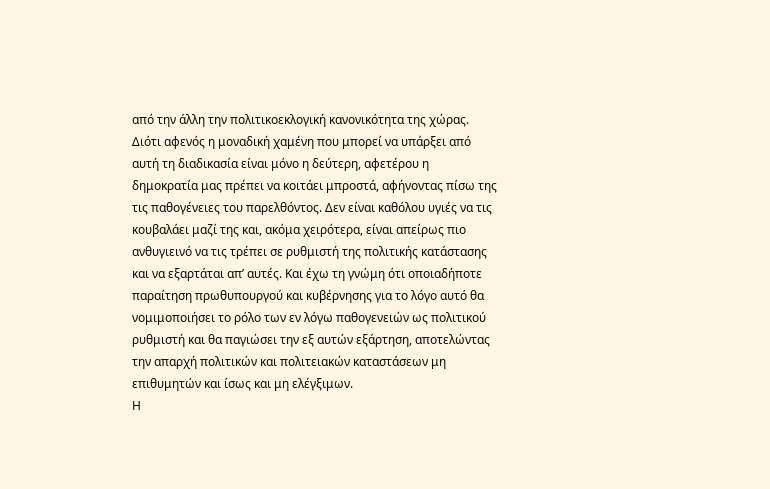από την άλλη την πολιτικοεκλογική κανονικότητα της χώρας. Διότι αφενός η μοναδική χαμένη που μπορεί να υπάρξει από αυτή τη διαδικασία είναι μόνο η δεύτερη, αφετέρου η δημοκρατία μας πρέπει να κοιτάει μπροστά, αφήνοντας πίσω της τις παθογένειες του παρελθόντος. Δεν είναι καθόλου υγιές να τις κουβαλάει μαζί της και, ακόμα χειρότερα, είναι απείρως πιο ανθυγιεινό να τις τρέπει σε ρυθμιστή της πολιτικής κατάστασης και να εξαρτάται απ’ αυτές. Και έχω τη γνώμη ότι οποιαδήποτε παραίτηση πρωθυπουργού και κυβέρνησης για το λόγο αυτό θα νομιμοποιήσει το ρόλο των εν λόγω παθογενειών ως πολιτικού ρυθμιστή και θα παγιώσει την εξ αυτών εξάρτηση, αποτελώντας την απαρχή πολιτικών και πολιτειακών καταστάσεων μη επιθυμητών και ίσως και μη ελέγξιμων.
Η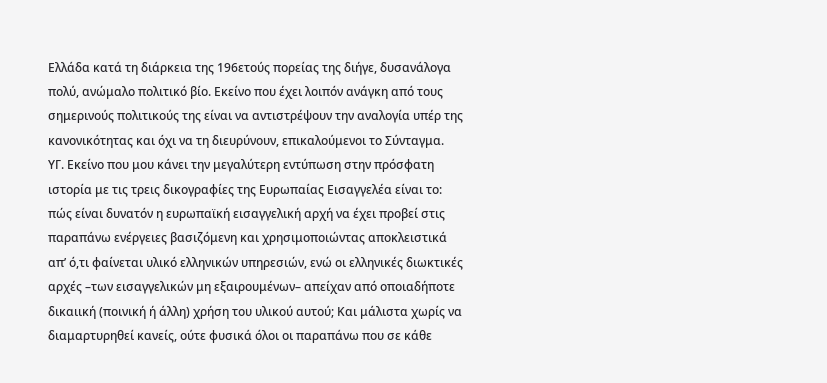Ελλάδα κατά τη διάρκεια της 196ετούς πορείας της διήγε, δυσανάλογα πολύ, ανώμαλο πολιτικό βίο. Εκείνο που έχει λοιπόν ανάγκη από τους σημερινούς πολιτικούς της είναι να αντιστρέψουν την αναλογία υπέρ της κανονικότητας και όχι να τη διευρύνουν, επικαλούμενοι το Σύνταγμα.
ΥΓ. Εκείνο που μου κάνει την μεγαλύτερη εντύπωση στην πρόσφατη ιστορία με τις τρεις δικογραφίες της Ευρωπαίας Εισαγγελέα είναι το: πώς είναι δυνατόν η ευρωπαϊκή εισαγγελική αρχή να έχει προβεί στις παραπάνω ενέργειες βασιζόμενη και χρησιμοποιώντας αποκλειστικά απ’ ό,τι φαίνεται υλικό ελληνικών υπηρεσιών, ενώ οι ελληνικές διωκτικές αρχές –των εισαγγελικών μη εξαιρουμένων– απείχαν από οποιαδήποτε δικαιική (ποινική ή άλλη) χρήση του υλικού αυτού; Και μάλιστα χωρίς να διαμαρτυρηθεί κανείς, ούτε φυσικά όλοι οι παραπάνω που σε κάθε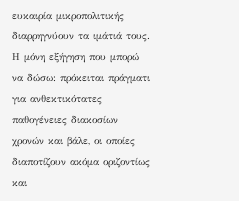ευκαιρία μικροπολιτικής διαρρηγνύουν τα ιμάτιά τους.
Η μόνη εξήγηση που μπορώ να δώσω: πρόκειται πράγματι για ανθεκτικότατες παθογένειες διακοσίων χρονών και βάλε, οι οποίες διαποτίζουν ακόμα οριζοντίως και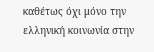καθέτως όχι μόνο την ελληνική κοινωνία στην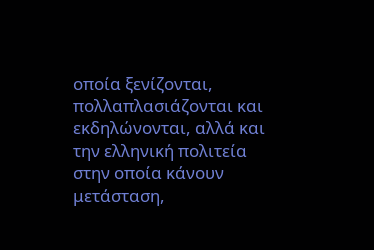οποία ξενίζονται, πολλαπλασιάζονται και εκδηλώνονται, αλλά και την ελληνική πολιτεία στην οποία κάνουν μετάσταση,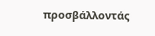προσβάλλοντάς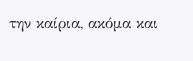την καίρια, ακόμα και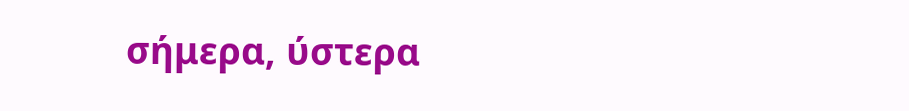σήμερα, ύστερα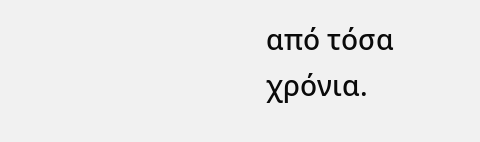από τόσα χρόνια.